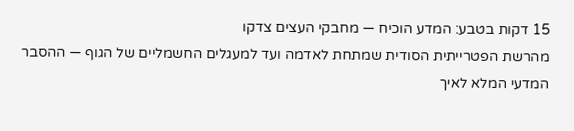15 דקות בטבע: המדע הוכיח — מחבקי העצים צדקו
מהרשת הפטרייתית הסודית שמתחת לאדמה ועד למעגלים החשמליים של הגוף — ההסבר המדעי המלא לאיך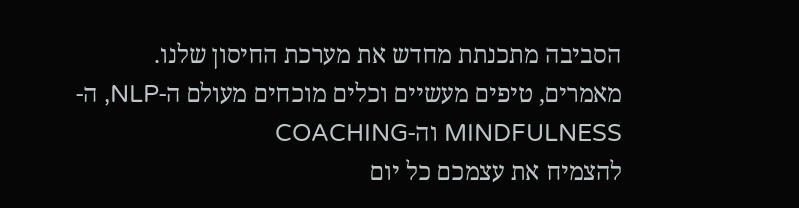הסביבה מתכנתת מחדש את מערכת החיסון שלנו.
מאמרים, טיפים מעשיים וכלים מוכחים מעולם ה-NLP, ה-MINDFULNESS וה-COACHING
להצמיח את עצמכם כל יום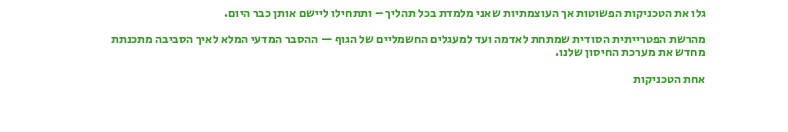גלו את הטכניקות הפשוטות אך העוצמתיות שאני מלמדת בכל תהליך – ותתחילו ליישם אותן כבר היום.

מהרשת הפטרייתית הסודית שמתחת לאדמה ועד למעגלים החשמליים של הגוף — ההסבר המדעי המלא לאיך הסביבה מתכנתת מחדש את מערכת החיסון שלנו.

אחת הטכניקות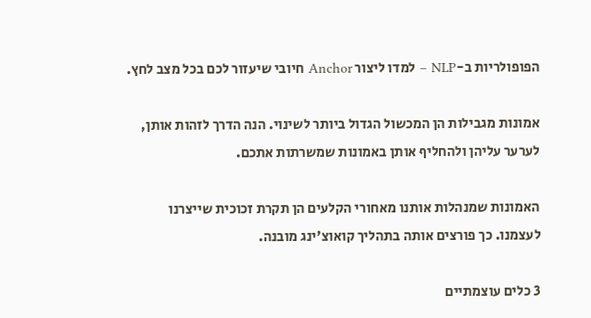הפופולריות ב-NLP – למדו ליצור Anchor חיובי שיעזור לכם בכל מצב לחץ.

אמונות מגבילות הן המכשול הגדול ביותר לשינוי. הנה הדרך לזהות אותן, לערער עליהן ולהחליף אותן באמונות שמשרתות אתכם.

האמונות שמנהלות אותנו מאחורי הקלעים הן תקרת זכוכית שייצרנו לעצמנו. כך פורצים אותה בתהליך קואוצ'ינג מובנה.

3 כלים עוצמתיים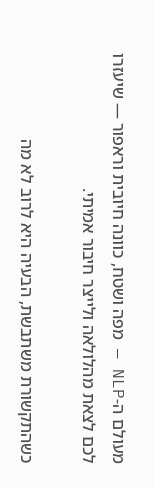מעולם ה-NLP — מפה ושטח, כוונה חיובית וראפור — שיעזרו לכם לצאת מהלולאה ולייצר חיבור אמיתי.

כשהתקשורת משתבשת, הבעיה היא לרוב לא מה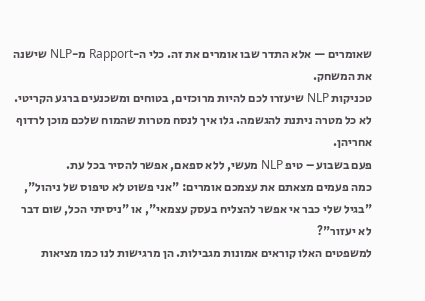שאומרים — אלא התדר שבו אומרים את זה. כלי ה-Rapport מ-NLP שישנה את המשחק.
טכניקות NLP שיעזרו לכם להיות מרוכזים, בטוחים ומשכנעים ברגע הקריטי.
לא כל מטרה ניתנת להגשמה. גלו איך לנסח מטרות שהמוח שלכם מוכן לרדוף אחריהן.
פעם בשבוע – טיפ NLP מעשי, ללא ספאם, אפשר להסיר בכל עת.
כמה פעמים מצאתם את עצמכם אומרים: "אני פשוט לא טיפוס של ניהול", "בגיל שלי כבר אי אפשר להצליח בעסק עצמאי", או "ניסיתי הכל, שום דבר לא יעזור"?
למשפטים האלו קוראים אמונות מגבילות. הן מרגישות לנו כמו מציאות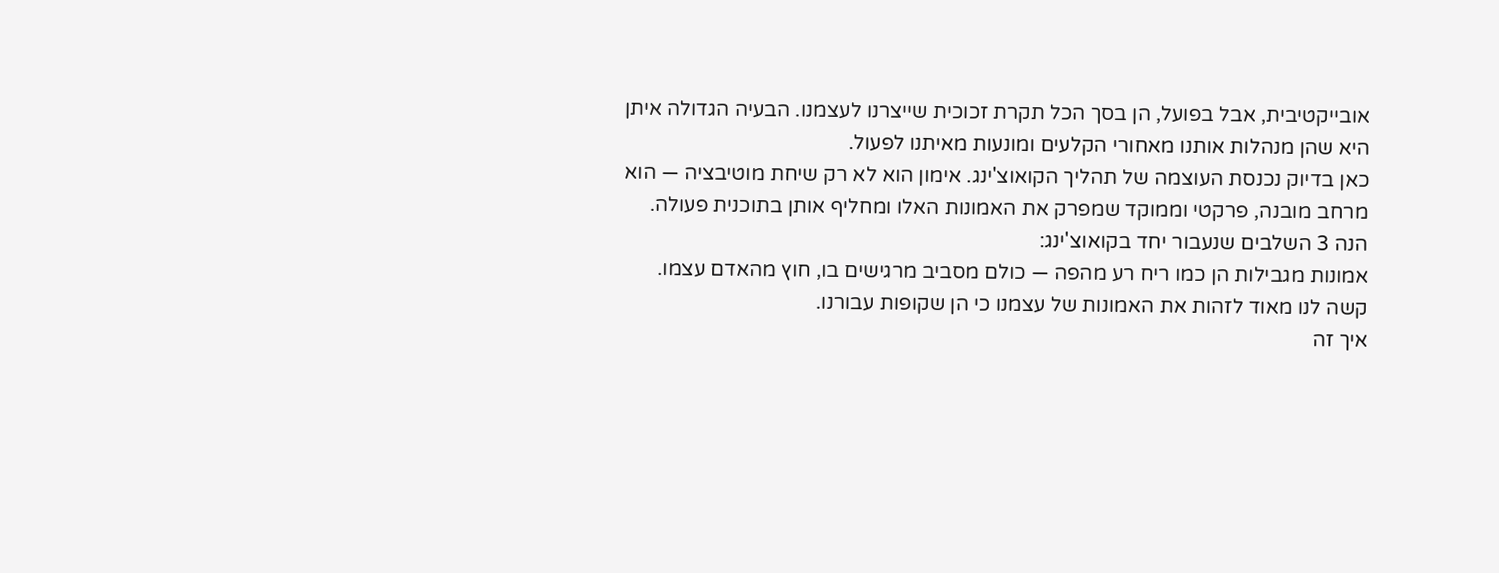אובייקטיבית, אבל בפועל, הן בסך הכל תקרת זכוכית שייצרנו לעצמנו. הבעיה הגדולה איתן היא שהן מנהלות אותנו מאחורי הקלעים ומונעות מאיתנו לפעול.
כאן בדיוק נכנסת העוצמה של תהליך הקואוצ'ינג. אימון הוא לא רק שיחת מוטיבציה — הוא מרחב מובנה, פרקטי וממוקד שמפרק את האמונות האלו ומחליף אותן בתוכנית פעולה. הנה 3 השלבים שנעבור יחד בקואוצ'ינג:
אמונות מגבילות הן כמו ריח רע מהפה — כולם מסביב מרגישים בו, חוץ מהאדם עצמו. קשה לנו מאוד לזהות את האמונות של עצמנו כי הן שקופות עבורנו.
איך זה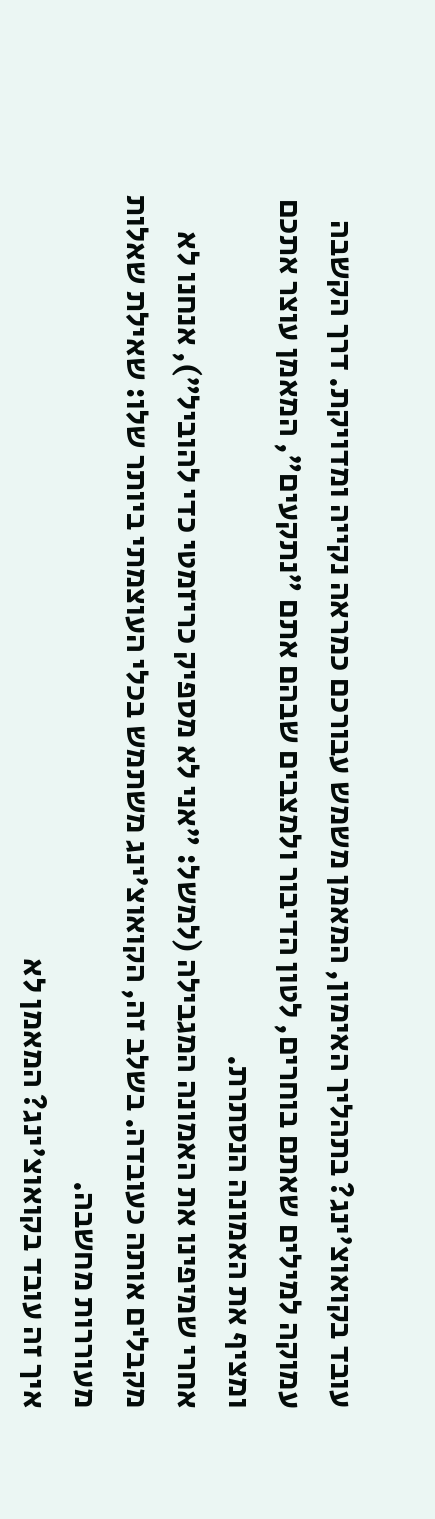עובד בקואוצ'ינג? בתהליך האימון, המאמן משמש עבורכם כמראה נקייה ומדויקת. דרך הקשבה עמוקה למילים שאתם בוחרים, לטון הדיבור ולמצבים שבהם אתם "נתקעים", המאמן עוצר אתכם ומציף את האמונה הנסתרת.
אחרי שמיפינו את האמונה המגבילה (למשל: "אני לא מספיק כריזמטי כדי להוביל"), אנחנו לא מקבלים אותה כעובדה. בשלב זה, הקואוצ'ינג משתמש בכלי העוצמתי ביותר שלו: שאילת שאלות מעוררות מחשבה.
איך זה עובד בקואוצ'ינג? המאמן לא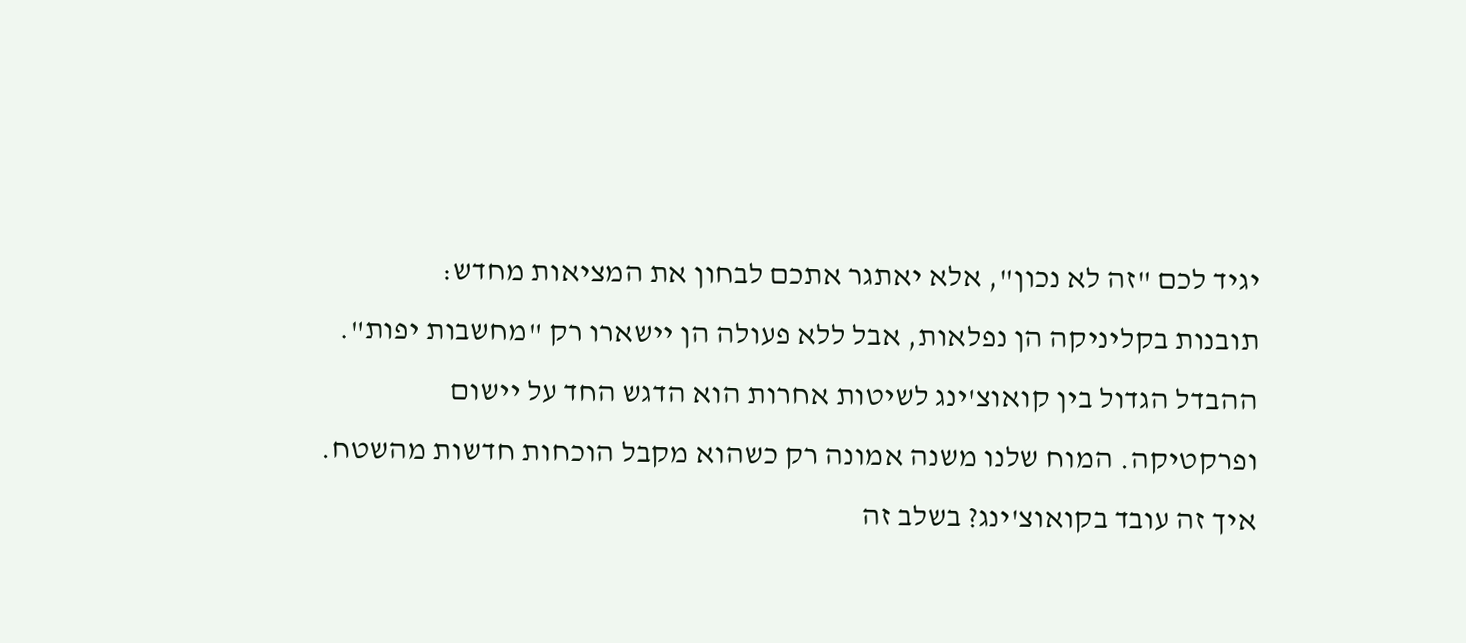יגיד לכם "זה לא נכון", אלא יאתגר אתכם לבחון את המציאות מחדש:
תובנות בקליניקה הן נפלאות, אבל ללא פעולה הן יישארו רק "מחשבות יפות". ההבדל הגדול בין קואוצ'ינג לשיטות אחרות הוא הדגש החד על יישום ופרקטיקה. המוח שלנו משנה אמונה רק כשהוא מקבל הוכחות חדשות מהשטח.
איך זה עובד בקואוצ'ינג? בשלב זה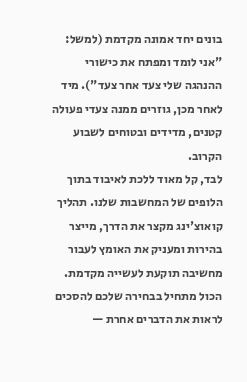בונים יחד אמונה מקדמת (למשל: "אני לומד ומפתח את כישורי ההנהגה שלי צעד אחר צעד"). מיד לאחר מכן, גוזרים ממנה צעדי פעולה קטנים, מדידים ובטוחים לשבוע הקרוב.
לבד, קל מאוד ללכת לאיבוד בתוך הלופים של המחשבות שלנו. תהליך קואוצ'ינג מקצר את הדרך, מייצר בהירות ומעניק את האומץ לעבור מחשיבה תוקעת לעשייה מקדמת.
הכול מתחיל בבחירה שלכם להסכים לראות את הדברים אחרת —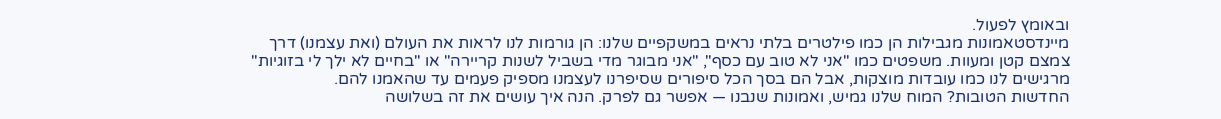ובאומץ לפעול.
מיינדסטאמונות מגבילות הן כמו פילטרים בלתי נראים במשקפיים שלנו: הן גורמות לנו לראות את העולם (ואת עצמנו) דרך צמצם קטן ומעוות. משפטים כמו "אני לא טוב עם כסף", "אני מבוגר מדי בשביל לשנות קריירה" או "בחיים לא ילך לי בזוגיות" מרגישים לנו כמו עובדות מוצקות, אבל הם בסך הכל סיפורים שסיפרנו לעצמנו מספיק פעמים עד שהאמנו להם.
החדשות הטובות? המוח שלנו גמיש, ואמונות שנבנו — אפשר גם לפרק. הנה איך עושים את זה בשלושה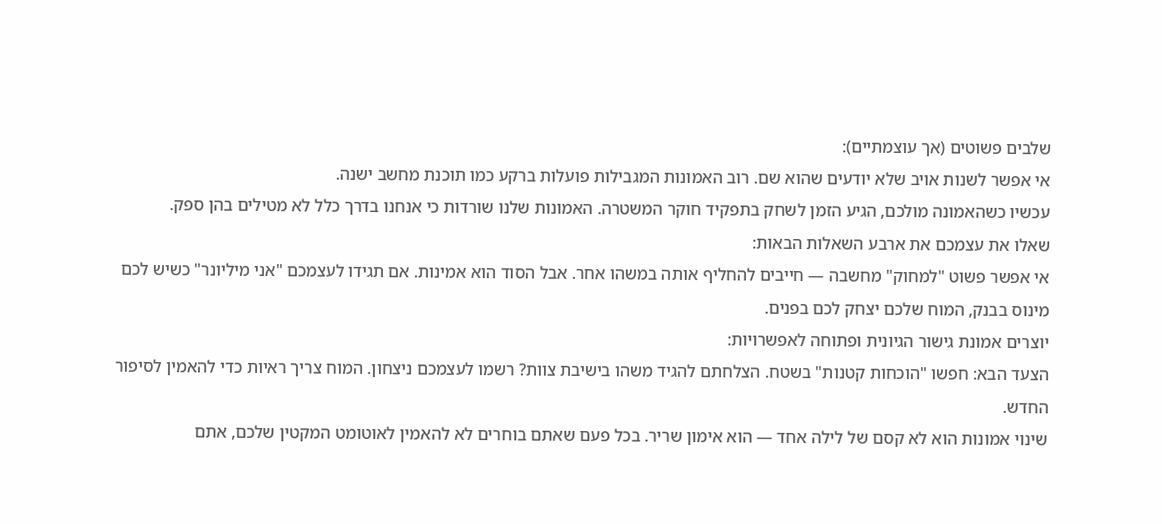שלבים פשוטים (אך עוצמתיים):
אי אפשר לשנות אויב שלא יודעים שהוא שם. רוב האמונות המגבילות פועלות ברקע כמו תוכנת מחשב ישנה.
עכשיו כשהאמונה מולכם, הגיע הזמן לשחק בתפקיד חוקר המשטרה. האמונות שלנו שורדות כי אנחנו בדרך כלל לא מטילים בהן ספק.
שאלו את עצמכם את ארבע השאלות הבאות:
אי אפשר פשוט "למחוק" מחשבה — חייבים להחליף אותה במשהו אחר. אבל הסוד הוא אמינות. אם תגידו לעצמכם "אני מיליונר" כשיש לכם מינוס בבנק, המוח שלכם יצחק לכם בפנים.
יוצרים אמונת גישור הגיונית ופתוחה לאפשרויות:
הצעד הבא: חפשו "הוכחות קטנות" בשטח. הצלחתם להגיד משהו בישיבת צוות? רשמו לעצמכם ניצחון. המוח צריך ראיות כדי להאמין לסיפור החדש.
שינוי אמונות הוא לא קסם של לילה אחד — הוא אימון שריר. בכל פעם שאתם בוחרים לא להאמין לאוטומט המקטין שלכם, אתם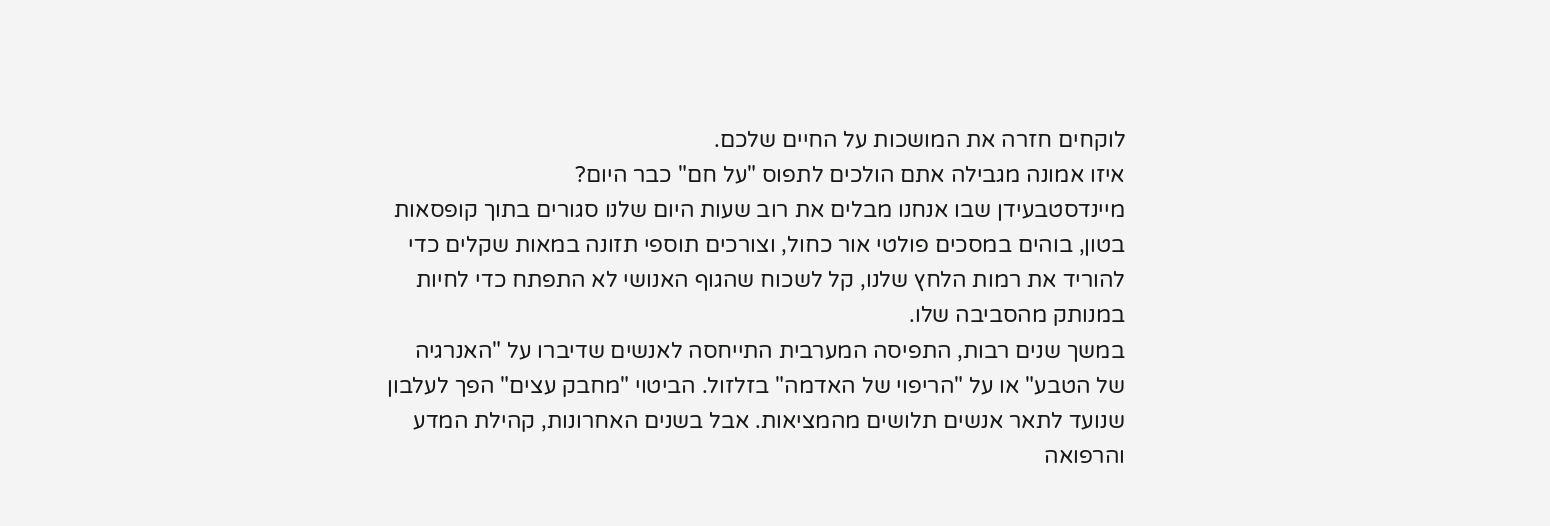לוקחים חזרה את המושכות על החיים שלכם.
איזו אמונה מגבילה אתם הולכים לתפוס "על חם" כבר היום?
מיינדסטבעידן שבו אנחנו מבלים את רוב שעות היום שלנו סגורים בתוך קופסאות בטון, בוהים במסכים פולטי אור כחול, וצורכים תוספי תזונה במאות שקלים כדי להוריד את רמות הלחץ שלנו, קל לשכוח שהגוף האנושי לא התפתח כדי לחיות במנותק מהסביבה שלו.
במשך שנים רבות, התפיסה המערבית התייחסה לאנשים שדיברו על "האנרגיה של הטבע" או על "הריפוי של האדמה" בזלזול. הביטוי "מחבק עצים" הפך לעלבון שנועד לתאר אנשים תלושים מהמציאות. אבל בשנים האחרונות, קהילת המדע והרפואה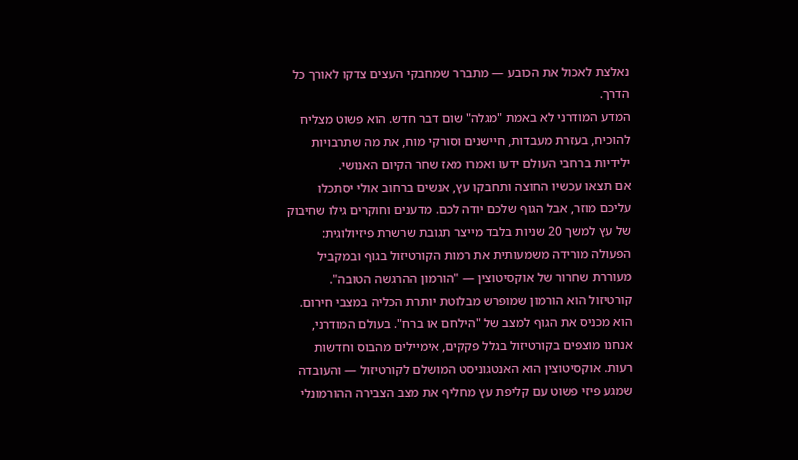נאלצת לאכול את הכובע — מתברר שמחבקי העצים צדקו לאורך כל הדרך.
המדע המודרני לא באמת "מגלה" שום דבר חדש. הוא פשוט מצליח להוכיח, בעזרת מעבדות, חיישנים וסורקי מוח, את מה שתרבויות ילידיות ברחבי העולם ידעו ואמרו מאז שחר הקיום האנושי.
אם תצאו עכשיו החוצה ותחבקו עץ, אנשים ברחוב אולי יסתכלו עליכם מוזר, אבל הגוף שלכם יודה לכם. מדענים וחוקרים גילו שחיבוק של עץ למשך 20 שניות בלבד מייצר תגובת שרשרת פיזיולוגית: הפעולה מורידה משמעותית את רמות הקורטיזול בגוף ובמקביל מעוררת שחרור של אוקסיטוצין — "הורמון ההרגשה הטובה".
קורטיזול הוא הורמון שמופרש מבלוטת יותרת הכליה במצבי חירום. הוא מכניס את הגוף למצב של "הילחם או ברח". בעולם המודרני, אנחנו מוצפים בקורטיזול בגלל פקקים, אימיילים מהבוס וחדשות רעות. אוקסיטוצין הוא האנטגוניסט המושלם לקורטיזול — והעובדה שמגע פיזי פשוט עם קליפת עץ מחליף את מצב הצבירה ההורמונלי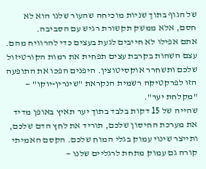של הגוף בתוך שניות מוכיחה שהעור שלנו הוא לא חסם, אלא ממשק תקשורת רגיש עם הסביבה.
אתם אפילו לא חייבים לגעת בעצים כדי להרוויח מהם. עצם השהות בקרבת עצים תפחית את רמות הקורטיזול שלכם ותשחרר אוקסיטוצין. היפנים הפכו את התופעה הזו לפרקטיקה רשמית הנקראת "שינרין-יוקו" — "מקלחת יער".
שהייה של 15 דקות בלבד בתוך יער תאיץ באופן מדיד את מערכת החיסון שלכם, תוריד את לחץ הדם שלכם, ותייצר שינוי עמוק בגלי המוח שלכם. הקסם האמיתי קורה גם עמוק מתחת לרגליים שלנו —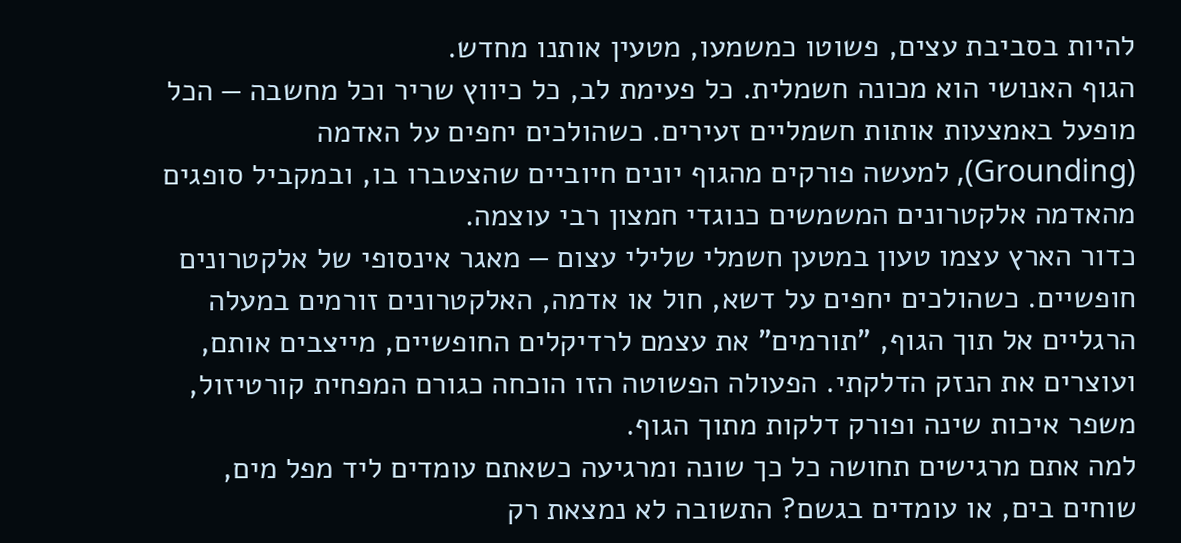להיות בסביבת עצים, פשוטו כמשמעו, מטעין אותנו מחדש.
הגוף האנושי הוא מכונה חשמלית. כל פעימת לב, כל כיווץ שריר וכל מחשבה — הכל מופעל באמצעות אותות חשמליים זעירים. כשהולכים יחפים על האדמה (Grounding), למעשה פורקים מהגוף יונים חיוביים שהצטברו בו, ובמקביל סופגים מהאדמה אלקטרונים המשמשים כנוגדי חמצון רבי עוצמה.
כדור הארץ עצמו טעון במטען חשמלי שלילי עצום — מאגר אינסופי של אלקטרונים חופשיים. כשהולכים יחפים על דשא, חול או אדמה, האלקטרונים זורמים במעלה הרגליים אל תוך הגוף, "תורמים" את עצמם לרדיקלים החופשיים, מייצבים אותם, ועוצרים את הנזק הדלקתי. הפעולה הפשוטה הזו הוכחה כגורם המפחית קורטיזול, משפר איכות שינה ופורק דלקות מתוך הגוף.
למה אתם מרגישים תחושה כל כך שונה ומרגיעה כשאתם עומדים ליד מפל מים, שוחים בים, או עומדים בגשם? התשובה לא נמצאת רק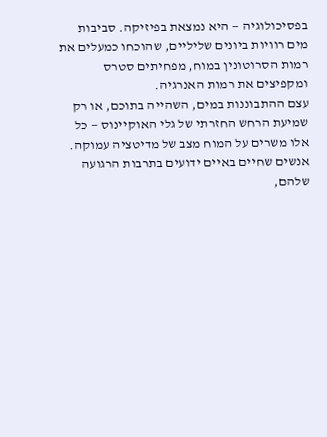בפסיכולוגיה — היא נמצאת בפיזיקה. סביבות מים רוויות ביונים שליליים, שהוכחו כמעלים את רמות הסרוטונין במוח, מפחיתים סטרס ומקפיצים את רמות האנרגיה.
עצם ההתבוננות במים, השהייה בתוכם, או רק שמיעת הרחש החזרתי של גלי האוקיינוס — כל אלו משרים על המוח מצב של מדיטציה עמוקה. אנשים שחיים באיים ידועים בתרבות הרגועה שלהם,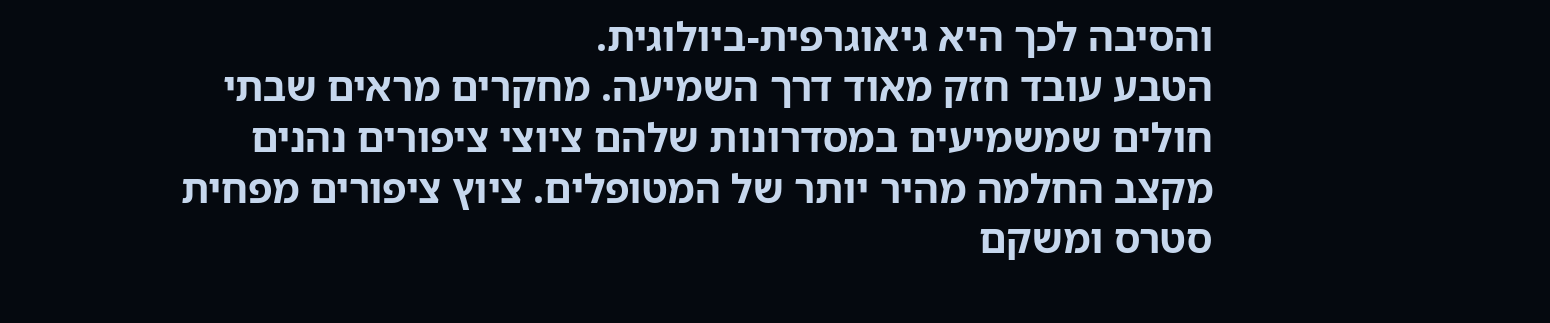והסיבה לכך היא גיאוגרפית-ביולוגית.
הטבע עובד חזק מאוד דרך השמיעה. מחקרים מראים שבתי חולים שמשמיעים במסדרונות שלהם ציוצי ציפורים נהנים מקצב החלמה מהיר יותר של המטופלים. ציוץ ציפורים מפחית סטרס ומשקם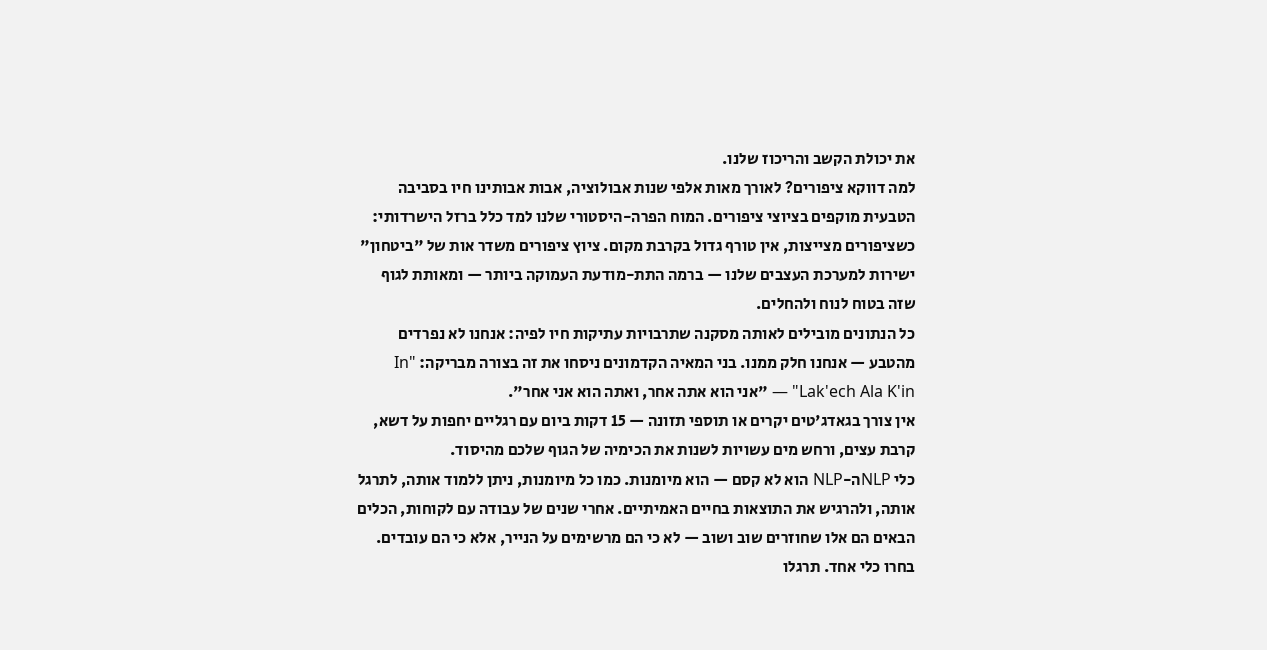את יכולת הקשב והריכוז שלנו.
למה דווקא ציפורים? לאורך מאות אלפי שנות אבולוציה, אבות אבותינו חיו בסביבה הטבעית מוקפים בציוצי ציפורים. המוח הפרה-היסטורי שלנו למד כלל ברזל הישרדותי: כשציפורים מצייצות, אין טורף גדול בקרבת מקום. ציוץ ציפורים משדר אות של "ביטחון" ישירות למערכת העצבים שלנו — ברמה התת-מודעת העמוקה ביותר — ומאותת לגוף שזה בטוח לנוח ולהחלים.
כל הנתונים מובילים לאותה מסקנה שתרבויות עתיקות חיו לפיה: אנחנו לא נפרדים מהטבע — אנחנו חלק ממנו. בני המאיה הקדמונים ניסחו את זה בצורה מבריקה: "In Lak'ech Ala K'in" — "אני הוא אתה אחר, ואתה הוא אני אחר".
אין צורך בגאדג'טים יקרים או תוספי תזונה — 15 דקות ביום עם רגליים יחפות על דשא, קרבת עצים, ורחש מים עשויות לשנות את הכימיה של הגוף שלכם מהיסוד.
כלי NLPה-NLP הוא לא קסם — הוא מיומנות. כמו כל מיומנות, ניתן ללמוד אותה, לתרגל אותה, ולהרגיש את התוצאות בחיים האמיתיים. אחרי שנים של עבודה עם לקוחות, הכלים הבאים הם אלו שחוזרים שוב ושוב — לא כי הם מרשימים על הנייר, אלא כי הם עובדים.
בחרו כלי אחד. תרגלו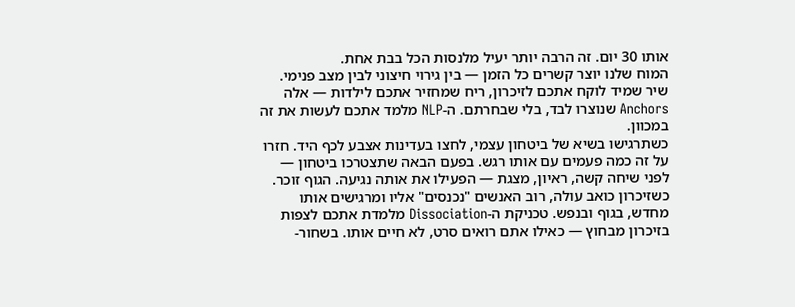אותו 30 יום. זה הרבה יותר יעיל מלנסות הכל בבת אחת.
המוח שלנו יוצר קשרים כל הזמן — בין גירוי חיצוני לבין מצב פנימי. שיר שמיד לוקח אתכם לזיכרון, ריח שמחזיר אתכם לילדות — אלה Anchors שנוצרו לבד, בלי שבחרתם. ה-NLP מלמד אתכם לעשות את זה במכוון.
כשתרגישו בשיא של ביטחון עצמי, לחצו בעדינות אצבע לכף היד. חזרו על זה כמה פעמים עם אותו רגש. בפעם הבאה שתצטרכו ביטחון — לפני שיחה קשה, ראיון, מצגת — הפעילו את אותה נגיעה. הגוף זוכר.
כשזיכרון כואב עולה, רוב האנשים "נכנסים" אליו ומרגישים אותו מחדש, בגוף ובנפש. טכניקת ה-Dissociation מלמדת אתכם לצפות בזיכרון מבחוץ — כאילו אתם רואים סרט, לא חיים אותו. בשחור-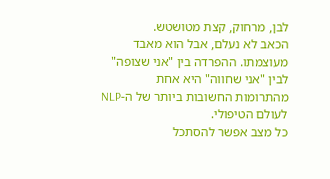לבן, מרחוק, קצת מטושטש.
הכאב לא נעלם, אבל הוא מאבד מעוצמתו. ההפרדה בין "אני שצופה" לבין "אני שחווה" היא אחת מהתרומות החשובות ביותר של ה-NLP לעולם הטיפולי.
כל מצב אפשר להסתכל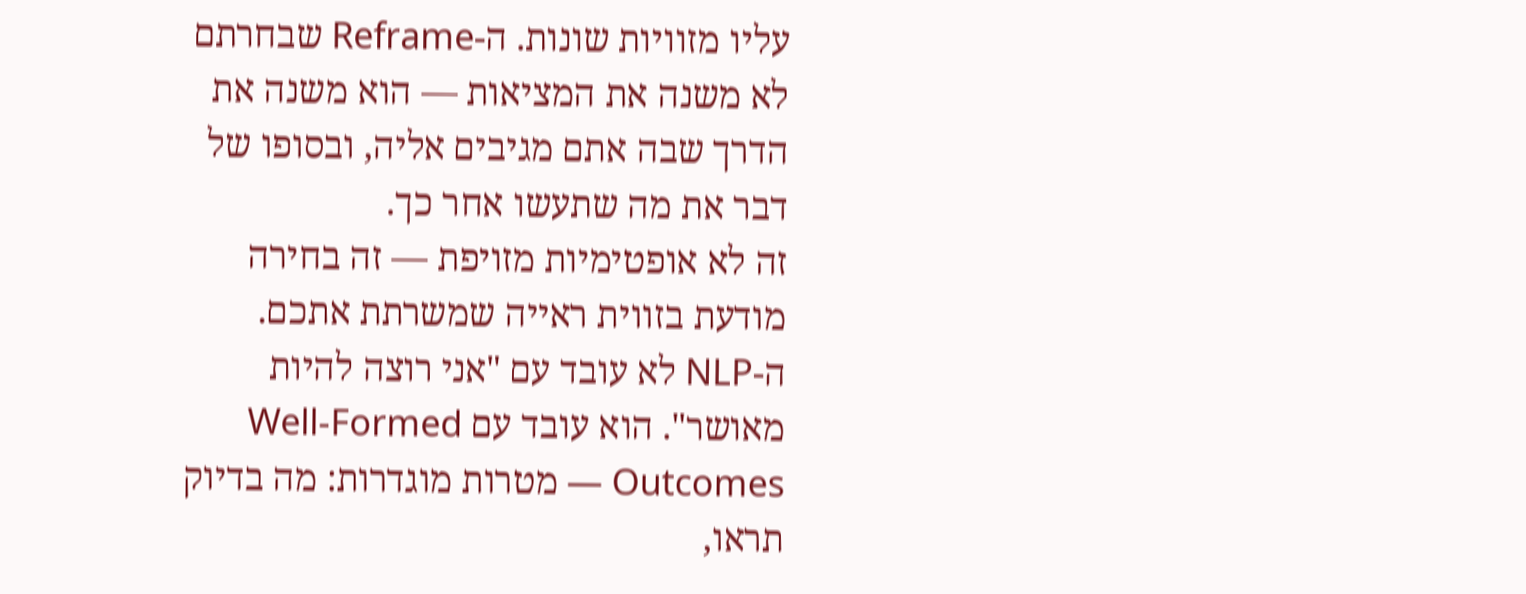עליו מזוויות שונות. ה-Reframe שבחרתם לא משנה את המציאות — הוא משנה את הדרך שבה אתם מגיבים אליה, ובסופו של דבר את מה שתעשו אחר כך.
זה לא אופטימיות מזויפת — זה בחירה מודעת בזווית ראייה שמשרתת אתכם.
ה-NLP לא עובד עם "אני רוצה להיות מאושר". הוא עובד עם Well-Formed Outcomes — מטרות מוגדרות: מה בדיוק תראו,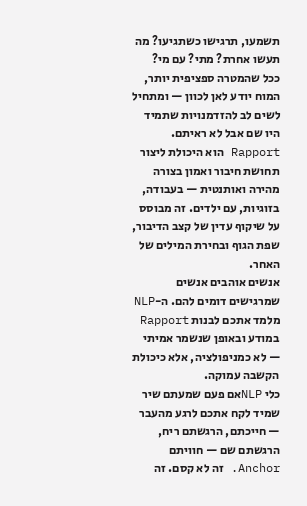תשמעו, תרגישו כשתגיעו? מה תעשו אחרת? מתי? עם מי?
ככל שהמטרה ספציפית יותר, המוח יודע לאן לכוון — ומתחיל לשים לב להזדמנויות שתמיד היו שם אבל לא ראיתם.
Rapport הוא היכולת ליצור תחושת חיבור ואמון בצורה מהירה ואותנטית — בעבודה, בזוגיות, עם ילדים. זה מבוסס על שיקוף עדין של קצב הדיבור, שפת הגוף ובחירת המילים של האחר.
אנשים אוהבים אנשים שמרגישים דומים להם. ה-NLP מלמד אתכם לבנות Rapport במודע ובאופן שנשמר אמיתי — לא כמניפולציה, אלא כיכולת הקשבה עמוקה.
כלי NLPאם פעם שמעתם שיר שמיד לקח אתכם לרגע מהעבר — חייכתם, הרגשתם ריח, הרגשתם שם — חוויתם Anchor. זה לא קסם. זה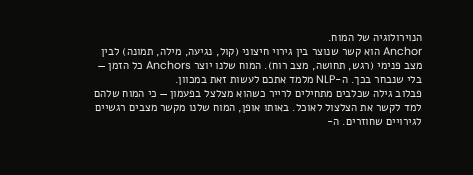הנוירולוגיה של המוח.
Anchor הוא קשר שנוצר בין גירוי חיצוני (קול, נגיעה, מילה, תמונה) לבין מצב פנימי (רגש, תחושה, מצב רוח). המוח שלנו יוצר Anchors כל הזמן — בלי שנבחר בכך. ה-NLP מלמד אתכם לעשות זאת במכוון.
פבלוב גילה שכלבים מתחילים לרייר כשהוא מצלצל בפעמון — כי המוח שלהם למד לקשר את הצלצול לאוכל. באותו אופן, המוח שלנו מקשר מצבים רגשיים לגירויים שחוזרים. ה-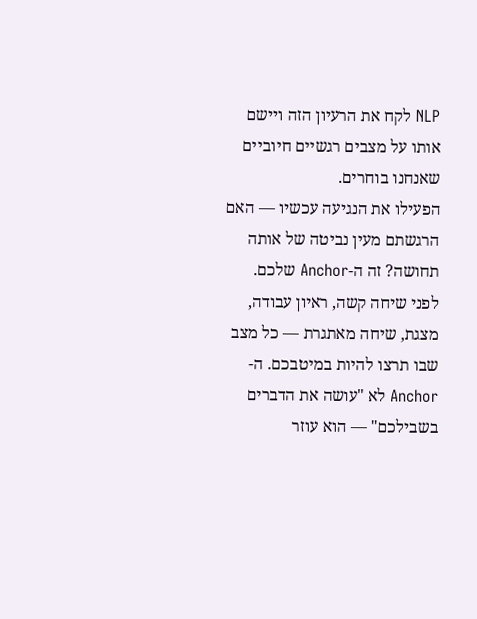NLP לקח את הרעיון הזה ויישם אותו על מצבים רגשיים חיוביים שאנחנו בוחרים.
הפעילו את הנגיעה עכשיו — האם הרגשתם מעין נביטה של אותה תחושה? זה ה-Anchor שלכם.
לפני שיחה קשה, ראיון עבודה, מצגת, שיחה מאתגרת — כל מצב שבו תרצו להיות במיטבכם. ה-Anchor לא "עושה את הדברים בשבילכם" — הוא עוזר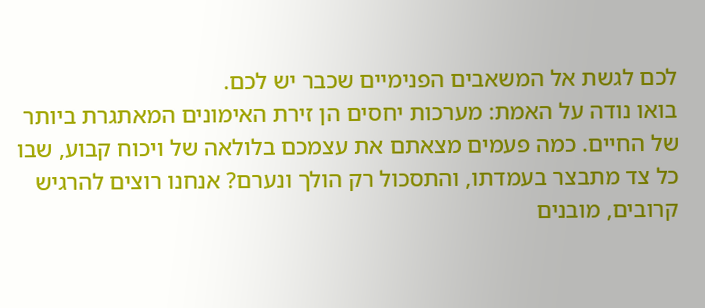לכם לגשת אל המשאבים הפנימיים שכבר יש לכם.
בואו נודה על האמת: מערכות יחסים הן זירת האימונים המאתגרת ביותר של החיים. כמה פעמים מצאתם את עצמכם בלולאה של ויכוח קבוע, שבו כל צד מתבצר בעמדתו, והתסכול רק הולך ונערם? אנחנו רוצים להרגיש קרובים, מובנים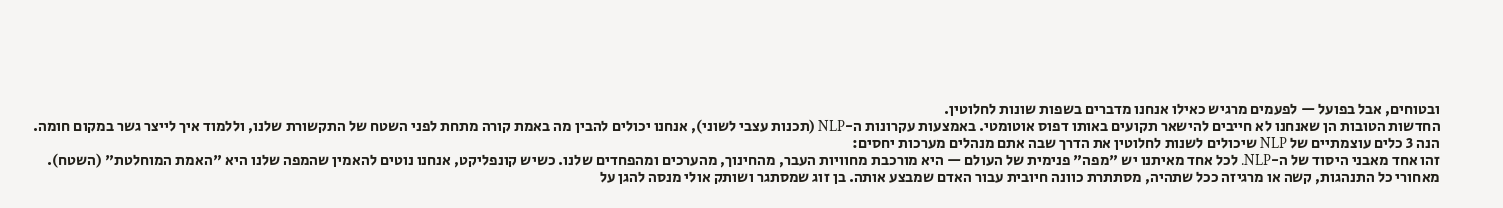ובטוחים, אבל בפועל — לפעמים מרגיש כאילו אנחנו מדברים בשפות שונות לחלוטין.
החדשות הטובות הן שאנחנו לא חייבים להישאר תקועים באותו דפוס אוטומטי. באמצעות עקרונות ה-NLP (תכנות עצבי לשוני), אנחנו יכולים להבין מה באמת קורה מתחת לפני השטח של התקשורת שלנו, וללמוד איך לייצר גשר במקום חומה.
הנה 3 כלים עוצמתיים של NLP שיכולים לשנות לחלוטין את הדרך שבה אתם מנהלים מערכות יחסים:
זהו אחד מאבני היסוד של ה-NLP. לכל אחד מאיתנו יש "מפה" פנימית של העולם — היא מורכבת מחוויות העבר, מהחינוך, מהערכים ומהפחדים שלנו. כשיש קונפליקט, אנחנו נוטים להאמין שהמפה שלנו היא "האמת המוחלטת" (השטח).
מאחורי כל התנהגות, קשה או מרגיזה ככל שתהיה, מסתתרת כוונה חיובית עבור האדם שמבצע אותה. בן זוג שמסתגר ושותק אולי מנסה להגן על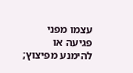עצמו מפני פגיעה או להימנע מפיצוץ;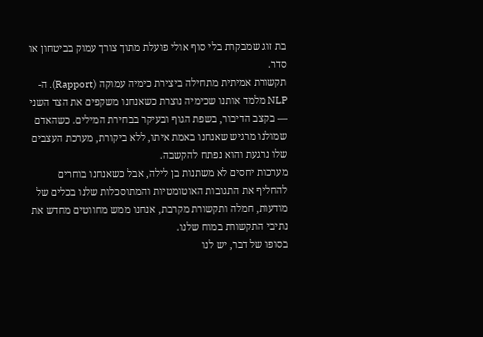בת זוג שמבקרת בלי סוף אולי פועלת מתוך צורך עמוק בביטחון או סדר.
תקשורת אמיתית מתחילה ביצירת כימיה עמוקה (Rapport). ה-NLP מלמד אותנו שכימיה נוצרת כשאנחנו משקפים את הצד השני — בקצב הדיבור, בשפת הגוף ובעיקר בבחירת המילים. כשהאדם שמולנו מרגיש שאנחנו באמת איתו, ללא ביקורת, מערכת העצבים שלו נרגעת והוא נפתח להקשבה.
מערכות יחסים לא משתנות בן לילה, אבל כשאנחנו בוחרים להחליף את התגובות האוטומטיות והמתוסכלות שלנו בכלים של מודעות, חמלה ותקשורת מקרבת, אנחנו ממש מחווטים מחדש את נתיבי התקשורת במוח שלנו.
בסופו של דבר, יש לנו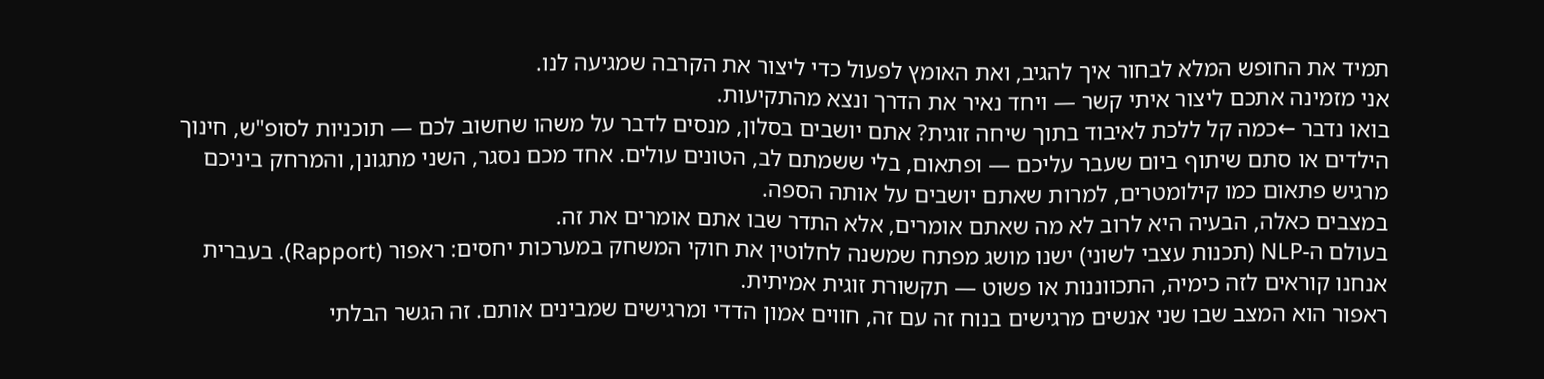תמיד את החופש המלא לבחור איך להגיב, ואת האומץ לפעול כדי ליצור את הקרבה שמגיעה לנו.
אני מזמינה אתכם ליצור איתי קשר — ויחד נאיר את הדרך ונצא מהתקיעות.
בואו נדבר ←כמה קל ללכת לאיבוד בתוך שיחה זוגית? אתם יושבים בסלון, מנסים לדבר על משהו שחשוב לכם — תוכניות לסופ"ש, חינוך הילדים או סתם שיתוף ביום שעבר עליכם — ופתאום, בלי ששמתם לב, הטונים עולים. אחד מכם נסגר, השני מתגונן, והמרחק ביניכם מרגיש פתאום כמו קילומטרים, למרות שאתם יושבים על אותה הספה.
במצבים כאלה, הבעיה היא לרוב לא מה שאתם אומרים, אלא התדר שבו אתם אומרים את זה.
בעולם ה-NLP (תכנות עצבי לשוני) ישנו מושג מפתח שמשנה לחלוטין את חוקי המשחק במערכות יחסים: ראפור (Rapport). בעברית אנחנו קוראים לזה כימיה, התכווננות או פשוט — תקשורת זוגית אמיתית.
ראפור הוא המצב שבו שני אנשים מרגישים בנוח זה עם זה, חווים אמון הדדי ומרגישים שמבינים אותם. זה הגשר הבלתי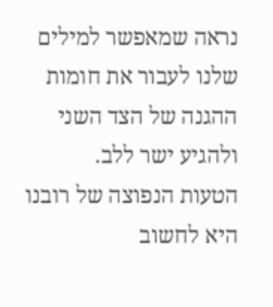נראה שמאפשר למילים שלנו לעבור את חומות ההגנה של הצד השני ולהגיע ישר ללב.
הטעות הנפוצה של רובנו היא לחשוב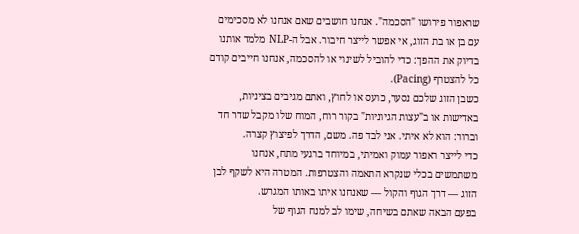שראפור פירושו "הסכמה". אנחנו חושבים שאם אנחנו לא מסכימים עם בן או בת הזוג, אי אפשר לייצר חיבור. אבל ה-NLP מלמד אותנו בדיוק את ההפך: כדי להוביל לשינוי או להסכמה, אנחנו חייבים קודם כל להצטרף (Pacing).
כשבן הזוג שלכם נסער, כועס או לחוץ, ואתם מגיבים בציניות, באדישות או ב"עצות הגיוניות" בקור רוח, המוח שלו מקבל שדר חד וברור: הוא לא איתי. אני לבד פה. משם, הדרך לפיצוץ קצרה.
כדי לייצר ראפור עמוק ואמיתי, במיוחד ברגעי מתח, אנחנו משתמשים בכלי שנקרא התאמה והצטרפות. המטרה היא לשקף לבן הזוג — דרך הגוף והקול — שאנחנו איתו באותו המגרש.
בפעם הבאה שאתם בשיחה, שימו לב למנח הגוף של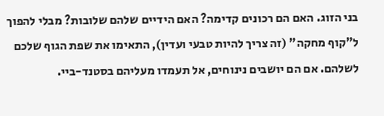בני הזוג. האם הם רכונים קדימה? האם הידיים שלהם שלובות? מבלי להפוך ל"קוף מחקה" (זה צריך להיות טבעי ועדין), התאימו את שפת הגוף שלכם לשלהם. אם הם יושבים נינוחים, אל תעמדו מעליהם בסטנד-ביי.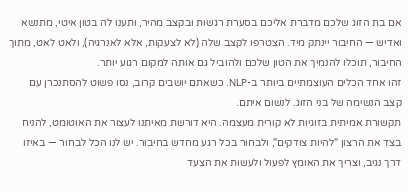אם בת הזוג שלכם מדברת אליכם בסערת רגשות ובקצב מהיר, ותענו לה בטון איטי, מתנשא ואדיש — החיבור יינתק מיד. הצטרפו לקצב שלה (לא לצעקות, אלא לאנרגיה), ולאט לאט, מתוך החיבור, תוכלו להנמיך את הטון שלכם ולהוביל גם אותה למקום רגוע יותר.
זהו אחד הכלים העוצמתיים ביותר ב-NLP. כשאתם יושבים קרוב, נסו פשוט להסתנכרן עם קצב הנשימה של בני הזוג. לנשום איתם.
תקשורת אמיתית בזוגיות לא קורית מעצמה. היא דורשת מאיתנו לעצור את האוטומט, להניח בצד את הרצון "להיות צודקים", ולבחור בכל רגע מחדש בחיבור. יש לנו הכל לבחור — באיזו דרך נגיב, וצריך את האומץ לפעול ולעשות את הצעד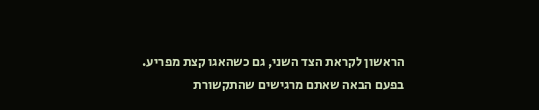הראשון לקראת הצד השני, גם כשהאגו קצת מפריע.
בפעם הבאה שאתם מרגישים שהתקשורת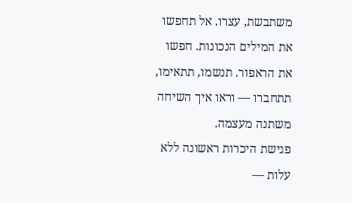משתבשת, עצרו. אל תחפשו את המילים הנכונות. חפשו את הראפור. תנשמו, תתאימו, תתחברו — וראו איך השיחה משתנה מעצמה.
פגישת היכרות ראשונה ללא עלות —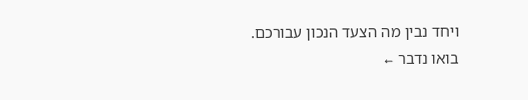ויחד נבין מה הצעד הנכון עבורכם.
בואו נדבר ←